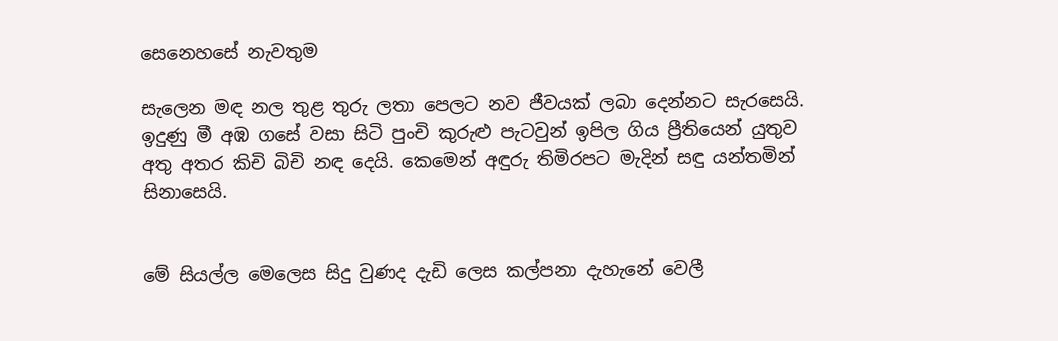සෙනෙහසේ නැවතුම

සැලෙන මඳ නල තුළ තුරු ලතා පෙලට නව ජීවයක් ලබා දෙන්නට සැරසෙයි. ඉදුණු මී අඹ ගසේ වසා සිටි පුංචි කුරුළු පැටවුන් ඉපිල ගිය ප්‍රීතියෙන් යුතුව අතු අතර කිචි බිචි නඳ දෙයි. කෙමෙන් අඳුරු තිමිරපට මැදින් සඳු යන්තමින් සිනාසෙයි.


මේ සියල්ල මෙලෙස සිදු වුණද දැඩි ලෙස කල්පනා දැහැනේ වෙලී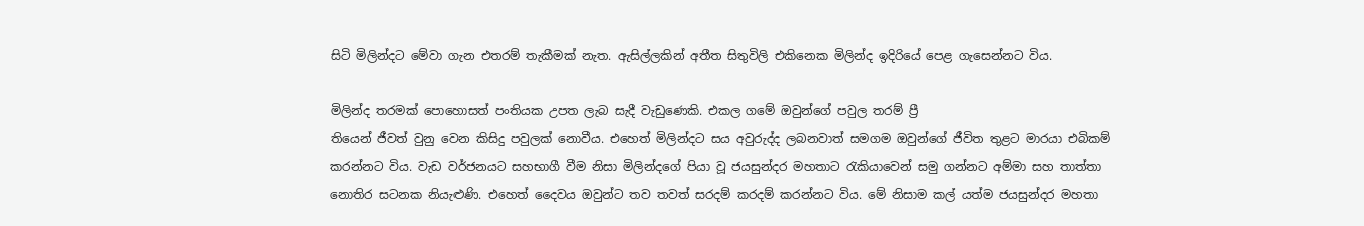සිටි මිලින්දට මේවා ගැන එතරම් තැකීමක් නැත. ඇසිල්ලකින් අතීත සිතුවිලි එකිනෙක මිලින්ද ඉදිරියේ පෙළ ගැසෙන්නට විය.

මිලින්ද තරමක් පොහොසත් පංතියක උපත ලැබ සැදී වැඩුණෙකි. එකල ගමේ ඔවුන්ගේ පවුල තරම් ප්‍රී
තියෙන් ජීවත් වුනු වෙන කිසිදු පවුලක් නොවීය. එහෙත් මිලින්දට සය අවුරුද්ද ලබනවාත් සමගම ඔවුන්ගේ ජීවිත තුළට මාරයා එබිකම් කරන්නට විය. වැඩ වර්ජනයට සහභාගී වීම නිසා මිලින්දගේ පියා වූ ජයසුන්දර මහතාට රැකියාවෙන් සමු ගන්නට අම්මා සහ තාත්තා නොතිර සටනක නියැළුණි. එහෙත් දෛවය ඔවුන්ට තව තවත් සරදම් කරදම් කරන්නට විය. මේ නිසාම කල් යත්ම ජයසුන්දර මහතා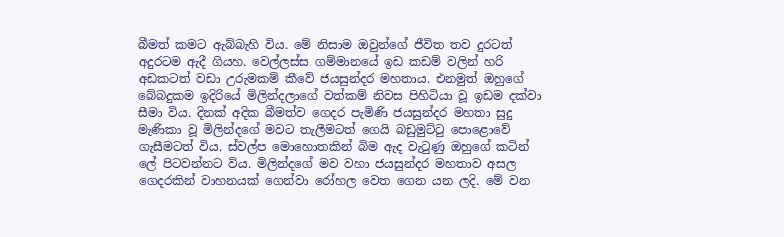බීමත් කමට ඇබ්බැහි විය. මේ නිසාම ඔවුන්ගේ ජීවිත තව දුරටත් අදුරටම ඇදී ගියහ. වෙල්ලස්ස ගම්මානයේ ඉඩ කඩම් වලින් හරි අඩකටත් වඩා උරුමකම් කීවේ ජයසුන්දර මහතාය. එනමුත් ඔහුගේ බේබදුකම ඉදිරියේ මිලින්දලාගේ වත්කම් නිවස පිහිටියා වූ ඉඩම දක්වා සීමා විය. දිනක් අදික බීමත්ව ගෙදර පැමිණි ජයසුන්දර මහතා සුදු මැණිකා වූ මිලින්දගේ මවට තැලීමටත් ගෙයි බඩුමුට්ටු පොළොවේ ගැසීමටත් විය. ස්වල්ප මොහොතකින් බිම ඇද වැටුණු ඔහුගේ කටින් ලේ පිටවන්නට විය. මිලින්දගේ මව වහා ජයසුන්දර මහතාව අසල ගෙදරකින් වාහනයක් ගෙන්වා රෝහල වෙත ගෙන යන ලදි. මේ වන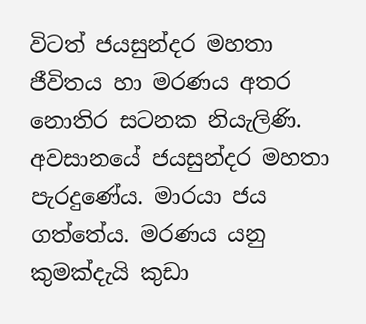විටත් ජයසුන්දර මහතා ජීවිතය හා මරණය අතර නොතිර සටනක නියැලිණි. අවසානයේ ජයසුන්දර මහතා පැරදුණේය. මාරයා ජය ගත්තේය. මරණය යනු කුමක්දැයි කුඩා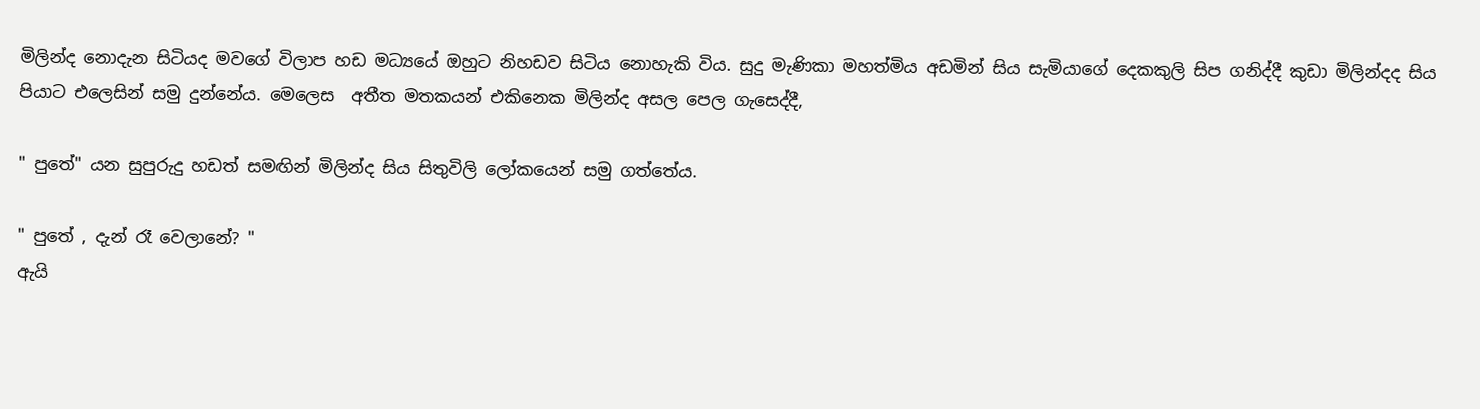මිලින්ද නොදැන සිටියද මවගේ විලාප හඩ මධ්‍යයේ ඔහුට නිහඩව සිටිය නොහැකි විය. සුදු මැණිකා මහත්මිය අඩමින් සිය සැමියාගේ දෙකකුලි සිප ගනිද්දී කුඩා මිලින්දද සිය පියාට එලෙසින් සමු දුන්නේය. මෙලෙස  අතීත මතකයන් එකිනෙක මිලින්ද අසල පෙල ගැසෙද්දී,

" පුතේ" යන සුපුරුදු හඩත් සමඟින් මිලින්ද සිය සිතුවිලි ලෝකයෙන් සමු ගත්තේය.

" පුතේ , දැන් රෑ වෙලානේ? "
ඇයි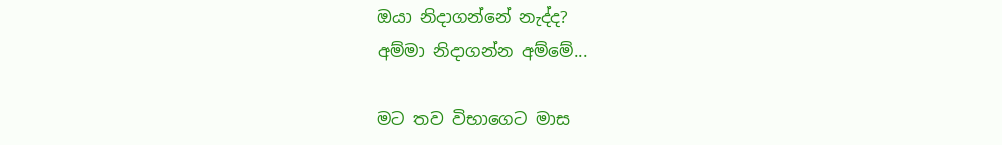ඔයා නිදාගන්නේ නැද්ද?
අම්මා නිදාගන්න අම්මේ...

මට තව විභාගෙට මාස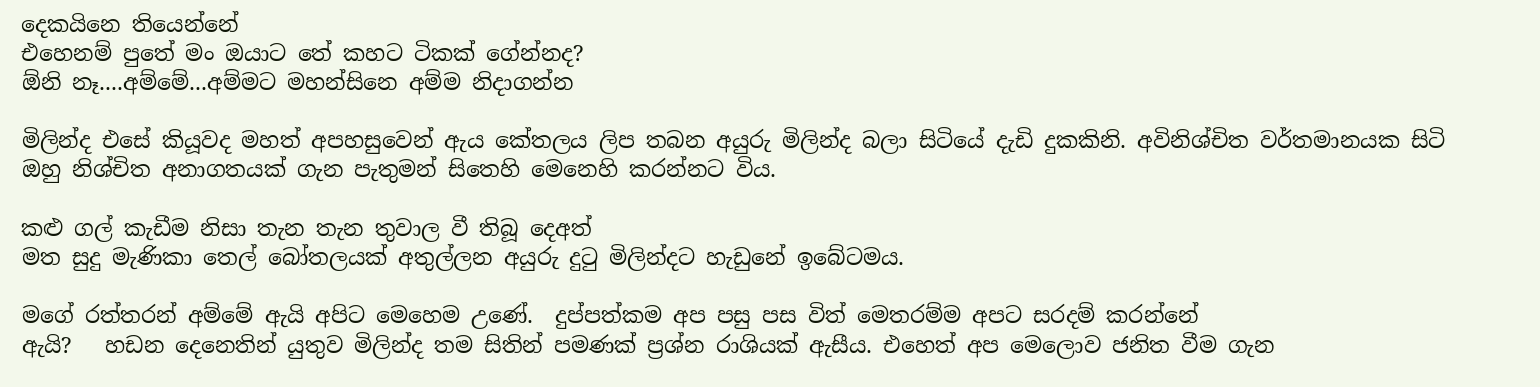දෙකයිනෙ තියෙන්නේ
එහෙනම් පුතේ මං ඔයාට තේ කහට ටිකක් ගේන්නද?
ඕනි නෑ....අම්මේ...අම්මට මහන්සිනෙ අම්ම නිදාගන්න

මිලින්ද එසේ කියූවද මහත් අපහසුවෙන් ඇය කේතලය ලිප තබන අයුරු මිලින්ද බලා සිටියේ දැඩි දුකකිනි. අවිනිශ්චිත වර්තමානයක සිටි ඔහු නිශ්චිත අනාගතයක් ගැන පැතුමන් සිතෙහි මෙනෙහි කරන්නට විය.

කළු ගල් කැඩීම නිසා තැන තැන තුවාල වී තිබූ දෙඅත්
මත සුදු මැණිකා තෙල් බෝතලයක් අතුල්ලන අයුරු දුටු මිලින්දට හැඩුනේ ඉබේටමය.

මගේ රත්තරන් අම්මේ ඇයි අපිට මෙහෙම උණේ.  දුප්පත්කම අප පසු පස විත් මෙතරම්ම අපට සරදම් කරන්නේ
ඇයි?   හඩන දෙනෙතින් යුතුව මිලින්ද තම සිතින් පමණක් ප්‍රශ්න රාශියක් ඇසීය. එහෙත් අප මෙලොව ජනිත වීම ගැන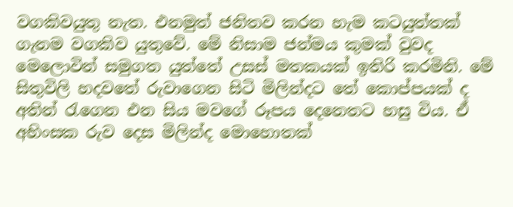වගකිවයුතු නැත. එනමුත් ජනිතව කරන හැම කටයුත්තක් ගැනම වගකිව යුතුවේ. මේ නිසාම ජන්මය කුමක් වුවද මෙලොවින් සමුගත යුත්තේ උසස් මතකයක් ඉතිරි කරමිනි. මේ සිතුවිලි හදවතේ රුවාගෙන සිටි මිලින්දට තේ කොප්පයක් ද අතින් රැගෙන එන සිය මවගේ රූපය දෙනෙතට හසු විය. ඒ අහිංසක රුව දෙස මිලින්ද මොහොතක්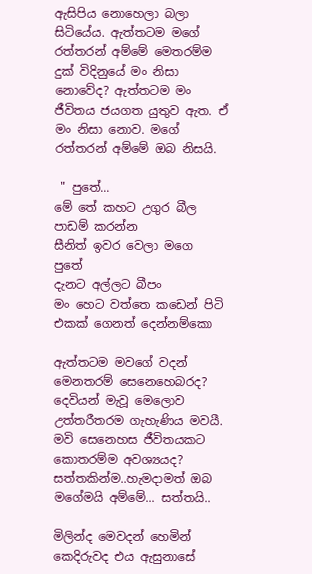ඇසිපිය නොහෙලා බලා සිටියේය. ඇත්තටම මගේ රත්තරන් අම්මේ මෙතරම්ම දුක් විදිනුයේ මං නිසා නොවේද? ඇත්තටම මං ජීවිතය ජයගත යුතුව ඇත. ඒ මං නිසා නොව. මගේ රත්තරන් අම්මේ ඔබ නිසයි.

 " පුතේ...
මේ තේ කහට උගුර බීල පාඩම් කරන්න
සීනිත් ඉවර වෙලා මගෙ
පුතේ
දැනට අල්ලට බීපං
මං හෙට වත්තෙ කඩෙන් පිටි එකක් ගෙනත් දෙන්නම්කො

ඇත්තටම මවගේ වදන් මෙනතරම් සෙනෙහෙබරද? දෙවියන් මැවූ මෙලොව උත්තරීතරම ගැහැණිය මවයී. මවි සෙනෙහස ජීවිතයකට කොතරම්ම අවශ්‍යයද? සත්තකින්ම..හැමදාමත් ඔබ මගේමයි අම්මේ... සත්තයි..

මිලින්ද මෙවදන් හෙමින් කෙදිරුවද එය ඇසුනාසේ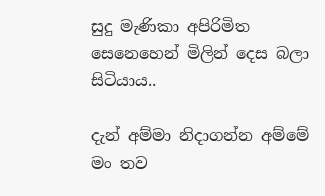සුදු මැණිකා අපිරිමිත සෙනෙහෙන් මිලින් දෙස බලා සිටියාය..

දැන් අම්මා නිදාගන්න අම්මේ
මං තව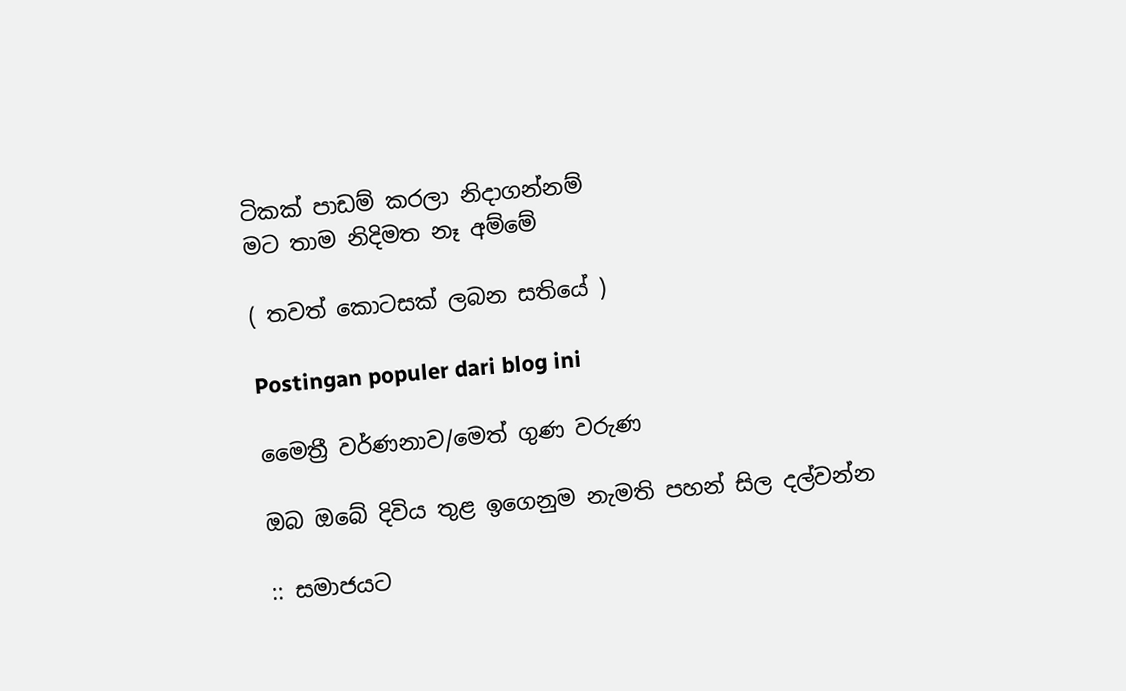ටිකක් පාඩම් කරලා නිදාගන්නම්
මට තාම නිදිමත නෑ අම්මේ

( තවත් කොටසක් ලබන සතියේ )

Postingan populer dari blog ini

මෛත්‍රී වර්ණනාව/මෙත් ගුණ වරුණ

ඔබ ඔබේ දිවිය තුළ ඉගෙනුම නැමති පහන් සිල දල්වන්න

:: සමාජයට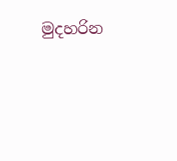මුදහරින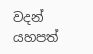වදන් යහපත්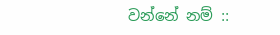වන්නේ නම් ::